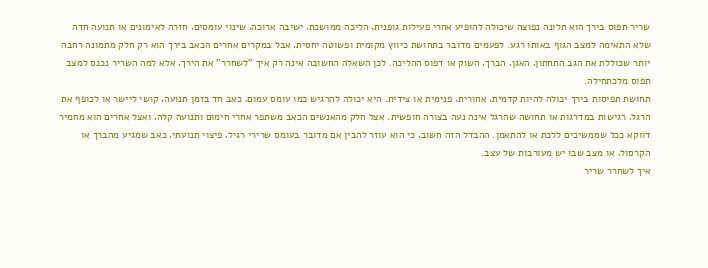שריר תפוס בירך הוא תלונה נפוצה שיכולה להופיע אחרי פעילות גופנית‚ הליכה ממושכת‚ ישיבה ארוכה‚ שינוי עומסים‚ חזרה לאימונים או תנועה חדה שלא התאימה למצב הגוף באותו רגע. לפעמים מדובר בתחושת כיווץ מקומית ופשוטה יחסית‚ אבל במקרים אחרים הכאב בירך הוא רק חלק מתמונה רחבה יותר שכוללת את הגב התחתון‚ האגן‚ הברך‚ השוק או דפוס ההליכה. לכן השאלה החשובה אינה רק איך "לשחרר" את הירך‚ אלא למה השריר נכנס למצב תפוס מלכתחילה.
תחושת תפיסות בירך יכולה להיות קדמית‚ אחורית‚ פנימית או צידית. היא יכולה להרגיש כמו עומס עמום‚ כאב חד בזמן תנועה‚ קושי ליישר או לכופף את הרגל‚ רגישות במדרגות או תחושה שהרגל אינה נעה בצורה חופשית. אצל חלק מהאנשים הכאב משתפר אחרי חימום ותנועה קלה‚ ואצל אחרים הוא מחמיר דווקא ככל שממשיכים ללכת או להתאמן. ההבדל הזה חשוב‚ כי הוא עוזר להבין אם מדובר בעומס שרירי רגיל‚ פיצוי תנועתי‚ כאב שמגיע מהברך או הקרסול‚ או מצב שבו יש מעורבות של עצב.
איך לשחרר שריר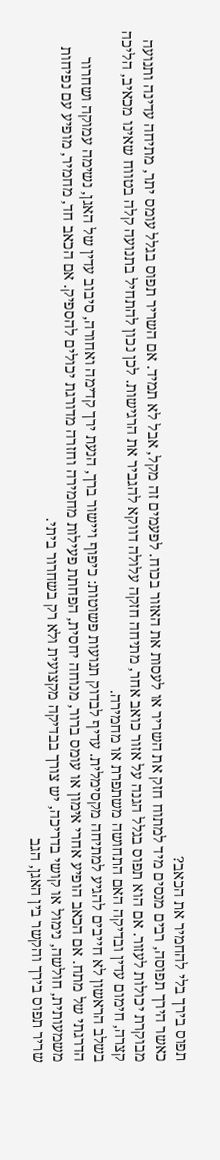תפוס בירך בלי להחמיר את הכאב?
כאשר הירך תפוסה‚ רבים מנסים מיד למתוח חזק את השריר או לעסות את האזור בכוח. לפעמים זה מקל‚ אבל לא תמיד. אם השריר תפוס בגלל עומס יתר‚ מתיחה עדינה ותנועה מבוקרת יכולות לעזור. אם הוא תפוס בגלל הגנה על אזור כואב אחר‚ מתיחה חזקה עלולה דווקא להגביר את הרגישות. לכן נכון להתחיל בתנועה קלה בטווח שאינו מכאיב‚ הליכה קצרה‚ חימום עדין ובדיקה האם התחושה משתפרת או מחמירה.
בשלב הראשון לא חייבים להגיע למתיחה מקסימלית. עדיף לבדוק תנועות פשוטות: כיפוף ויישור ברך‚ הנעת ירך קדימה ואחורה‚ סיבוב עדין של האגן‚ נשימה עמוקה ושחרור הדרגתי של מתח. אם הכאב הופיע אחרי אימון או עומס ברור‚ מנוחה יחסית‚ הפחתת פעילות מחמירה וחזרה מדורגת יכולים להספיק. אם הכאב חד‚ מחמיר‚ מופיע עם נפיחות משמעותית‚ חולשה‚ נימול או קושי בדריכה‚ יש צורך בבדיקה מקצועית ולא רק בשחרור ביתי.
שריר תפוס בירך והקשר בין האגן‚ הגב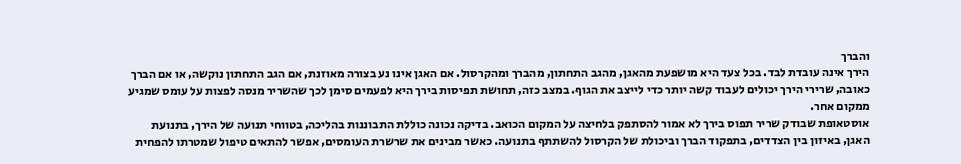והברך
הירך אינה עובדת לבד. בכל צעד היא מושפעת מהאגן‚ מהגב התחתון‚ מהברך ומהקרסול. אם האגן אינו נע בצורה מאוזנת‚ אם הגב התחתון נוקשה‚ או אם הברך כאובה‚ שרירי הירך יכולים לעבוד קשה יותר כדי לייצב את הגוף. במצב כזה‚ תחושת תפיסות בירך היא לפעמים סימן לכך שהשריר מנסה לפצות על עומס שמגיע ממקום אחר.
אוסטאופת שבודק שריר תפוס בירך לא אמור להסתפק בלחיצה על המקום הכואב. בדיקה נכונה כוללת התבוננות בהליכה‚ בטווחי תנועה של הירך‚ בתנועת האגן‚ באיזון בין הצדדים‚ בתפקוד הברך וביכולת של הקרסול להשתתף בתנועה. כאשר מבינים את שרשרת העומסים‚ אפשר להתאים טיפול שמטרתו להפחית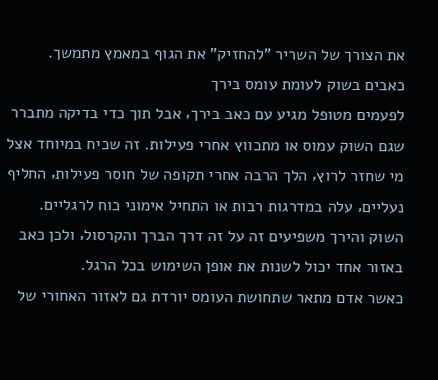את הצורך של השריר "להחזיק" את הגוף במאמץ מתמשך.
כאבים בשוק לעומת עומס בירך
לפעמים מטופל מגיע עם כאב בירך‚ אבל תוך כדי בדיקה מתברר שגם השוק עמוס או מתכווץ אחרי פעילות. זה שכיח במיוחד אצל מי שחזר לרוץ‚ הלך הרבה אחרי תקופה של חוסר פעילות‚ החליף נעליים‚ עלה במדרגות רבות או התחיל אימוני כוח לרגליים. השוק והירך משפיעים זה על זה דרך הברך והקרסול‚ ולכן כאב באזור אחד יכול לשנות את אופן השימוש בכל הרגל.
כאשר אדם מתאר שתחושת העומס יורדת גם לאזור האחורי של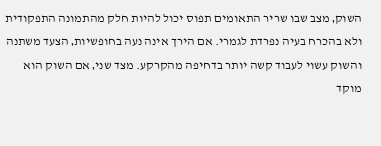השוק‚ מצב שבו שריר התאומים תפוס יכול להיות חלק מהתמונה התפקודית ולא בהכרח בעיה נפרדת לגמרי. אם הירך אינה נעה בחופשיות‚ הצעד משתנה והשוק עשוי לעבוד קשה יותר בדחיפה מהקרקע. מצד שני‚ אם השוק הוא מוקד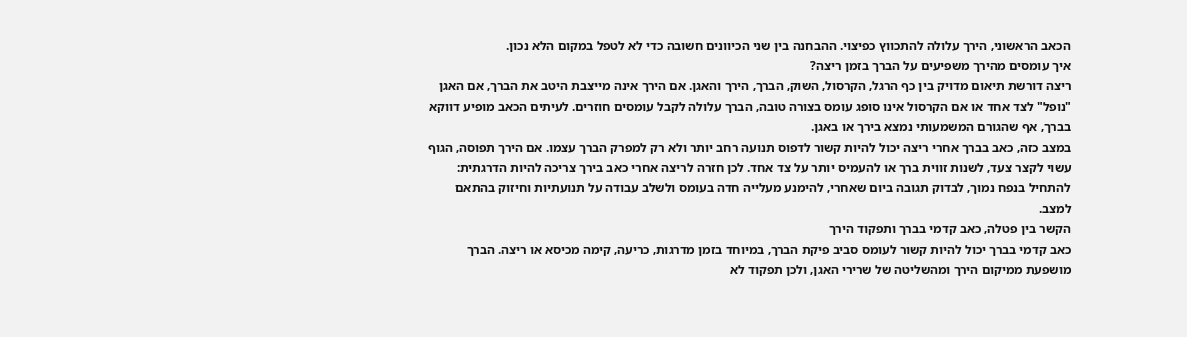הכאב הראשוני‚ הירך עלולה להתכווץ כפיצוי. ההבחנה בין שני הכיוונים חשובה כדי לא לטפל במקום הלא נכון.
איך עומסים מהירך משפיעים על הברך בזמן ריצה?
ריצה דורשת תיאום מדויק בין כף הרגל‚ הקרסול‚ השוק‚ הברך‚ הירך והאגן. אם הירך אינה מייצבת היטב את הברך‚ אם האגן "נופל" לצד אחד או אם הקרסול אינו סופג עומס בצורה טובה‚ הברך עלולה לקבל עומסים חוזרים. לעיתים הכאב מופיע דווקא בברך‚ אף שהגורם המשמעותי נמצא בירך או באגן.
במצב כזה‚ כאב בברך אחרי ריצה יכול להיות קשור לדפוס תנועה רחב יותר ולא רק למפרק הברך עצמו. אם הירך תפוסה‚ הגוף עשוי לקצר צעד‚ לשנות זווית ברך או להעמיס יותר על צד אחד. לכן חזרה לריצה אחרי כאב בירך צריכה להיות הדרגתית: להתחיל בנפח נמוך‚ לבדוק תגובה ביום שאחרי‚ להימנע מעלייה חדה בעומס ולשלב עבודה על תנועתיות וחיזוק בהתאם למצב.
הקשר בין פטלה‚ כאב קדמי בברך ותפקוד הירך
כאב קדמי בברך יכול להיות קשור לעומס סביב פיקת הברך‚ במיוחד בזמן מדרגות‚ כריעה‚ קימה מכיסא או ריצה. הברך מושפעת ממיקום הירך ומהשליטה של שרירי האגן‚ ולכן תפקוד לא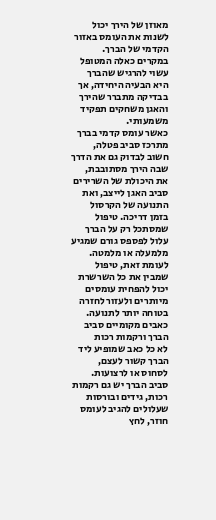מאוזן של הירך יכול לשנות את העומס באזור הקדמי של הברך. במקרים כאלה המטופל עשוי להרגיש שהברך היא הבעיה היחידה‚ אך בבדיקה מתברר שהירך והאגן משחקים תפקיד משמעותי.
כאשר עומס קדמי בברך מתרכז סביב פטלה‚ חשוב לבדוק גם את הדרך שבה הירך מסתובבת‚ את היכולת של השרירים סביב האגן לייצב‚ ואת התנועה של הקרסול בזמן דריכה. טיפול שמסתכל רק על הברך עלול לפספס גורם שמגיע מלמעלה או מלמטה. לעומת זאת‚ טיפול שמבין את כל השרשרת יכול להפחית עומסים מיותרים ולעזור לחזרה בטוחה יותר לתנועה.
כאבים מקומיים סביב הברך ורקמות רכות
לא כל כאב שמופיע ליד הברך קשור לעצם‚ לסחוס או לרצועות. סביב הברך יש גם רקמות רכות‚ גידים ובורסות שעלולים להגיב לעומס חוזר‚ לחץ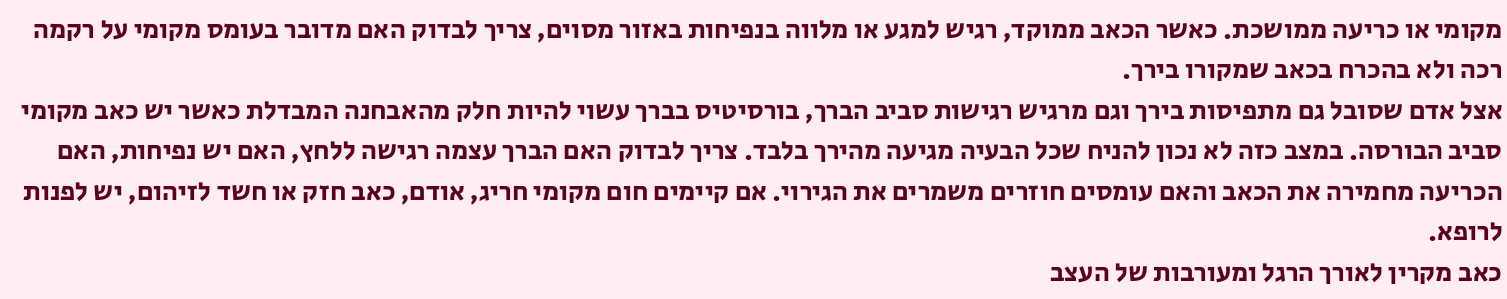מקומי או כריעה ממושכת. כאשר הכאב ממוקד‚ רגיש למגע או מלווה בנפיחות באזור מסוים‚ צריך לבדוק האם מדובר בעומס מקומי על רקמה רכה ולא בהכרח בכאב שמקורו בירך.
אצל אדם שסובל גם מתפיסות בירך וגם מרגיש רגישות סביב הברך‚ בורסיטיס בברך עשוי להיות חלק מהאבחנה המבדלת כאשר יש כאב מקומי סביב הבורסה. במצב כזה לא נכון להניח שכל הבעיה מגיעה מהירך בלבד. צריך לבדוק האם הברך עצמה רגישה ללחץ‚ האם יש נפיחות‚ האם הכריעה מחמירה את הכאב והאם עומסים חוזרים משמרים את הגירוי. אם קיימים חום מקומי חריג‚ אודם‚ כאב חזק או חשד לזיהום‚ יש לפנות לרופא.
כאב מקרין לאורך הרגל ומעורבות של העצב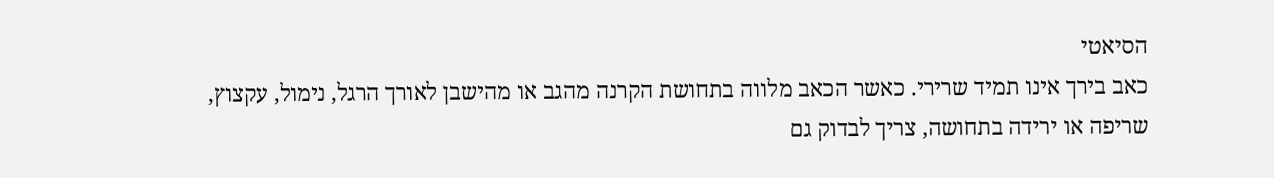הסיאטי
כאב בירך אינו תמיד שרירי. כאשר הכאב מלווה בתחושת הקרנה מהגב או מהישבן לאורך הרגל‚ נימול‚ עקצוץ‚ שריפה או ירידה בתחושה‚ צריך לבדוק גם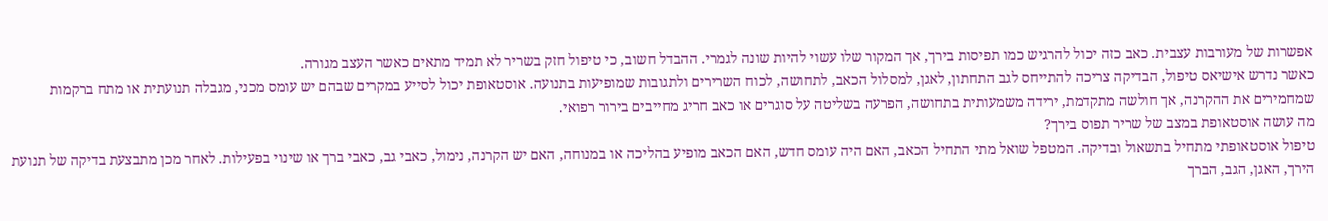אפשרות של מעורבות עצבית. כאב כזה יכול להרגיש כמו תפיסות בירך‚ אך המקור שלו עשוי להיות שונה לגמרי. ההבדל חשוב‚ כי טיפול חזק בשריר לא תמיד מתאים כאשר העצב מגורה.
כאשר נדרש אישיאס טיפול‚ הבדיקה צריכה להתייחס לגב התחתון‚ לאגן‚ למסלול הכאב‚ לתחושה‚ לכוח השרירים ולתגובות שמופיעות בתנועה. אוסטאופת יכול לסייע במקרים שבהם יש עומס מכני‚ מגבלה תנועתית או מתח ברקמות שמחמירים את ההקרנה‚ אך חולשה מתקדמת‚ ירידה משמעותית בתחושה‚ הפרעה בשליטה על סוגרים או כאב חריג מחייבים בירור רפואי.
מה עושה אוסטאופת במצב של שריר תפוס בירך?
טיפול אוסטאופתי מתחיל בתשאול ובדיקה. המטפל שואל מתי התחיל הכאב‚ האם היה עומס חדש‚ האם הכאב מופיע בהליכה או במנוחה‚ האם יש הקרנה‚ נימול‚ כאבי גב‚ כאבי ברך או שינוי בפעילות. לאחר מכן מתבצעת בדיקה של תנועת הירך‚ האגן‚ הגב‚ הברך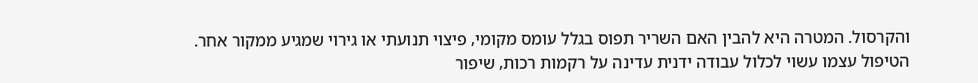והקרסול. המטרה היא להבין האם השריר תפוס בגלל עומס מקומי‚ פיצוי תנועתי או גירוי שמגיע ממקור אחר.
הטיפול עצמו עשוי לכלול עבודה ידנית עדינה על רקמות רכות‚ שיפור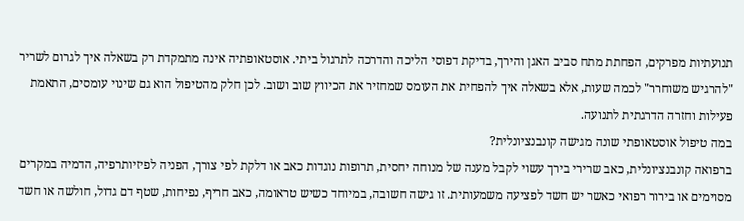תנועתיות מפרקים‚ הפחתת מתח סביב האגן והירך‚ בדיקת דפוסי הליכה והדרכה לתרגול ביתי. אוסטאופתיה אינה מתמקדת רק בשאלה איך לגרום לשריר "להרגיש משוחרר" לכמה שעות‚ אלא בשאלה איך להפחית את העומס שמחזיר את הכיווץ שוב ושוב. לכן חלק מהטיפול הוא גם שינוי עומסים‚ התאמת פעילות וחזרה הדרגתית לתנועה.
במה טיפול אוסטאופתי שונה מגישה קונבנציונלית?
ברפואה קונבנציונלית‚ כאב שרירי בירך עשוי לקבל מענה של מנוחה יחסית‚ תרופות נוגדות כאב או דלקת לפי צורך‚ הפניה לפיזיותרפיה‚ הדמיה במקרים מסוימים או בירור רפואי כאשר יש חשד לפציעה משמעותית. זו גישה חשובה‚ במיוחד כשיש טראומה‚ כאב חריף‚ נפיחות‚ שטף דם גדול‚ חולשה או חשד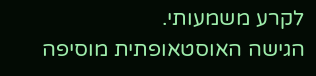לקרע משמעותי.
הגישה האוסטאופתית מוסיפה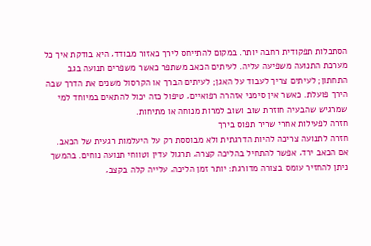הסתכלות תפקודית רחבה יותר. במקום להתייחס לירך כאזור מבודד‚ היא בודקת איך כל מערכת התנועה משפיעה עליה. לעיתים הכאב משתפר כאשר משפרים תנועה בגב התחתון; לעיתים צריך לעבוד על האגן; לעיתים הברך או הקרסול משנים את הדרך שבה הירך פועלת. כאשר אין סימני אזהרה רפואיים‚ טיפול כזה יכול להתאים במיוחד למי שמרגיש שהבעיה חוזרת שוב ושוב למרות מנוחה או מתיחות.
חזרה לפעילות אחרי שריר תפוס בירך
חזרה לתנועה צריכה להיות הדרגתית ולא מבוססת רק על היעלמות רגעית של הכאב. אם הכאב ירד‚ אפשר להתחיל בהליכה קצרה‚ תרגול עדין וטווחי תנועה נוחים. בהמשך ניתן להחזיר עומס בצורה מדורגת: יותר זמן הליכה‚ עלייה קלה בקצב‚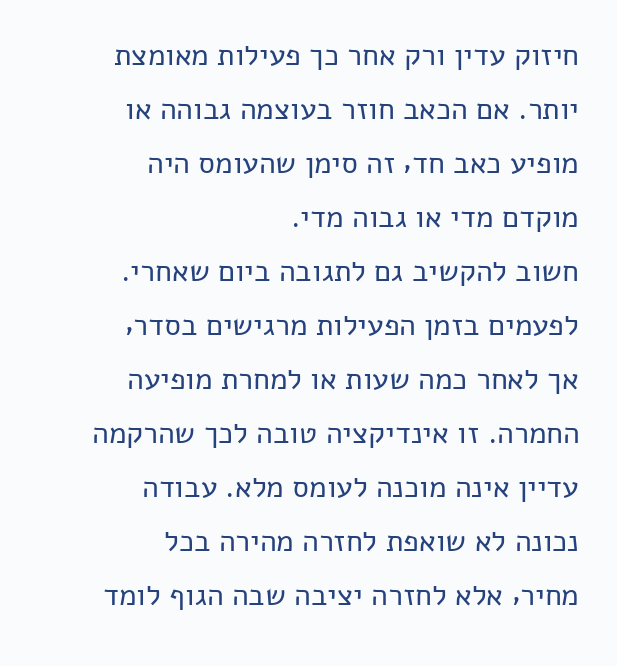חיזוק עדין ורק אחר כך פעילות מאומצת יותר. אם הכאב חוזר בעוצמה גבוהה או מופיע כאב חד‚ זה סימן שהעומס היה מוקדם מדי או גבוה מדי.
חשוב להקשיב גם לתגובה ביום שאחרי. לפעמים בזמן הפעילות מרגישים בסדר‚ אך לאחר כמה שעות או למחרת מופיעה החמרה. זו אינדיקציה טובה לכך שהרקמה עדיין אינה מוכנה לעומס מלא. עבודה נכונה לא שואפת לחזרה מהירה בכל מחיר‚ אלא לחזרה יציבה שבה הגוף לומד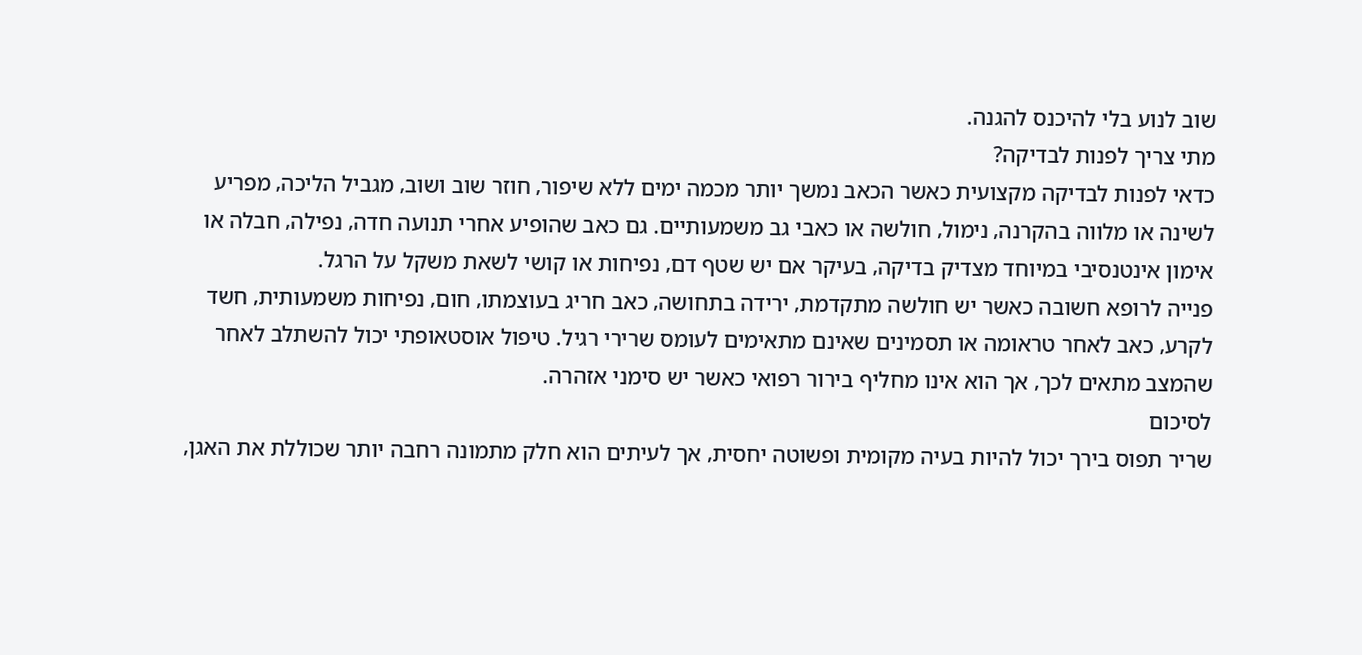שוב לנוע בלי להיכנס להגנה.
מתי צריך לפנות לבדיקה?
כדאי לפנות לבדיקה מקצועית כאשר הכאב נמשך יותר מכמה ימים ללא שיפור‚ חוזר שוב ושוב‚ מגביל הליכה‚ מפריע לשינה או מלווה בהקרנה‚ נימול‚ חולשה או כאבי גב משמעותיים. גם כאב שהופיע אחרי תנועה חדה‚ נפילה‚ חבלה או אימון אינטנסיבי במיוחד מצדיק בדיקה‚ בעיקר אם יש שטף דם‚ נפיחות או קושי לשאת משקל על הרגל.
פנייה לרופא חשובה כאשר יש חולשה מתקדמת‚ ירידה בתחושה‚ כאב חריג בעוצמתו‚ חום‚ נפיחות משמעותית‚ חשד לקרע‚ כאב לאחר טראומה או תסמינים שאינם מתאימים לעומס שרירי רגיל. טיפול אוסטאופתי יכול להשתלב לאחר שהמצב מתאים לכך‚ אך הוא אינו מחליף בירור רפואי כאשר יש סימני אזהרה.
לסיכום
שריר תפוס בירך יכול להיות בעיה מקומית ופשוטה יחסית‚ אך לעיתים הוא חלק מתמונה רחבה יותר שכוללת את האגן‚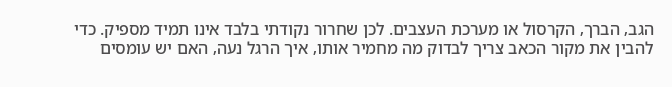הגב‚ הברך‚ הקרסול או מערכת העצבים. לכן שחרור נקודתי בלבד אינו תמיד מספיק. כדי להבין את מקור הכאב צריך לבדוק מה מחמיר אותו‚ איך הרגל נעה‚ האם יש עומסים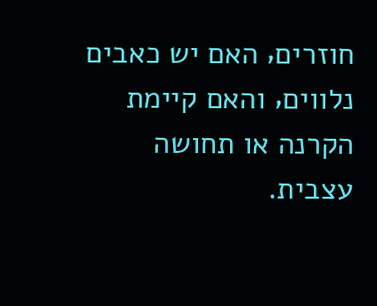חוזרים‚ האם יש כאבים נלווים‚ והאם קיימת הקרנה או תחושה עצבית.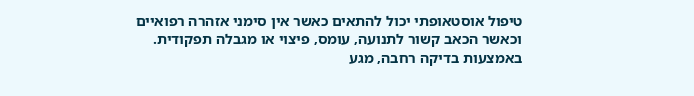טיפול אוסטאופתי יכול להתאים כאשר אין סימני אזהרה רפואיים וכאשר הכאב קשור לתנועה‚ עומס‚ פיצוי או מגבלה תפקודית. באמצעות בדיקה רחבה‚ מגע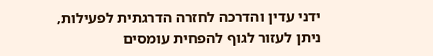ידני עדין והדרכה לחזרה הדרגתית לפעילות‚ ניתן לעזור לגוף להפחית עומסים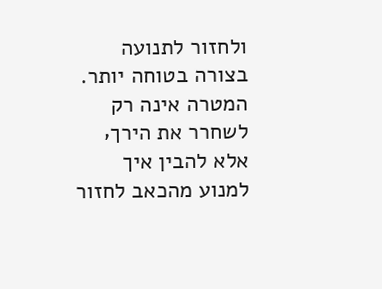ולחזור לתנועה בצורה בטוחה יותר. המטרה אינה רק לשחרר את הירך‚ אלא להבין איך למנוע מהכאב לחזור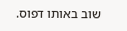שוב באותו דפוס.